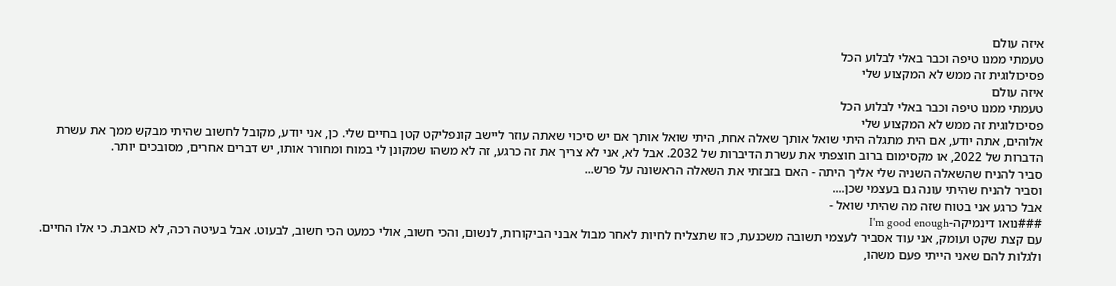איזה עולם
טעמתי ממנו טיפה וכבר באלי לבלוע הכל
פסיכולוגית זה ממש לא המקצוע שלי
איזה עולם
טעמתי ממנו טיפה וכבר באלי לבלוע הכל
פסיכולוגית זה ממש לא המקצוע שלי
אלוהים, אתה יודע, אם הית מתגלה היתי שואל אותך שאלה אחת, היתי שואל אותך אם יש סיכוי שאתה עוזר ליישב קונפליקט קטן בחיים שלי. כן, אני יודע, מקובל לחשוב שהיתי מבקש ממך את עשרת הדברות של 2022, או מקסימום ברוב חוצפתי את עשרת הדיברות של 2032. אבל לא, אני לא צריך את זה כרגע, זה לא משהו שמקונן לי במוח ומחורר אותו, יש דברים אחרים, מסובכים יותר.
סביר להניח שהשאלה השניה שלי אליך היתה - האם בזבזתי את השאלה הראשונה על פרש...
וסביר להניח שהיתי עונה גם בעצמי שכן....
אבל כרגע אני בטוח שזה מה שהיתי שואל -
###נואו דינמיקה-I'm good enough
עם קצת שקט ועומק, אני עוד אסביר לעצמי תשובה משכנעת, כזו שתצליח לחיות לאחר מבול אבני הביקורות, לנשום, והכי חשוב, אולי כמעט הכי חשוב, לבעוט. אבל בעיטה רכה, לא כואבת. כי אלו החיים.
ולגלות להם שאני הייתי פעם משהו,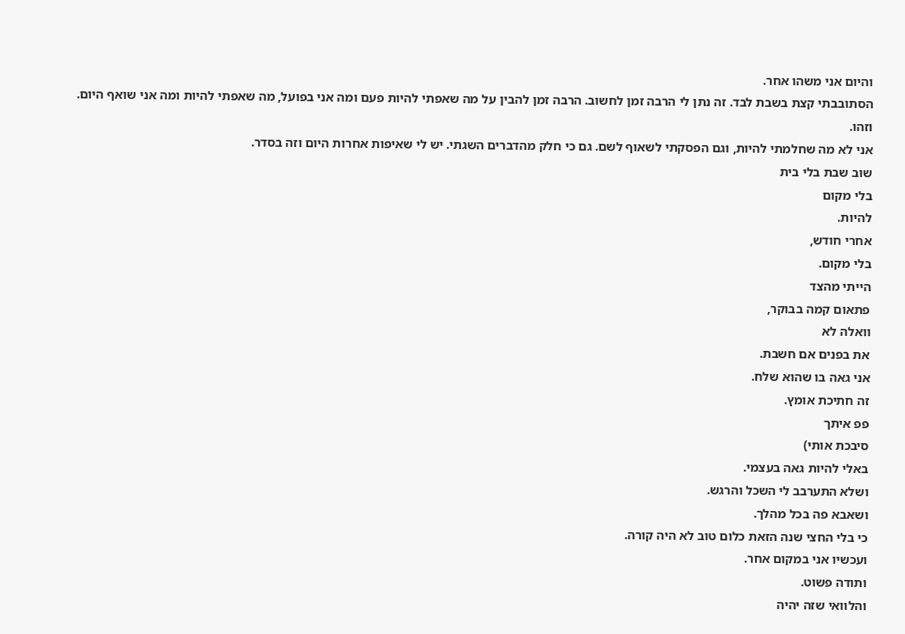והיום אני משהו אחר.
הסתובבתי קצת בשבת לבד. זה נתן לי הרבה זמן לחשוב. הרבה זמן להבין על מה שאפתי להיות פעם ומה אני בפועל, מה שאפתי להיות ומה אני שואף היום.
וזהו.
אני לא מה שחלמתי להיות, וגם הפסקתי לשאוף לשם. גם כי חלק מהדברים השגתי. יש לי שאיפות אחרות היום וזה בסדר.
שוב שבת בלי בית
בלי מקום
להיות.
אחרי חודש,
בלי מקום.
הייתי מהצד
פתאום קמה בבוקר,
וואלה לא
את בפנים אם חשבת.
אני גאה בו שהוא שלח.
זה חתיכת אומץ.
פפ איתך
סיבכת אותי)
באלי להיות גאה בעצמי.
ושלא התערבב לי השכל והרגש.
ושאבא פה בכל מהלך.
כי בלי החצי שנה הזאת כלום טוב לא היה קורה.
ועכשיו אני במקום אחר.
ותודה פשוט.
והלוואי שזה יהיה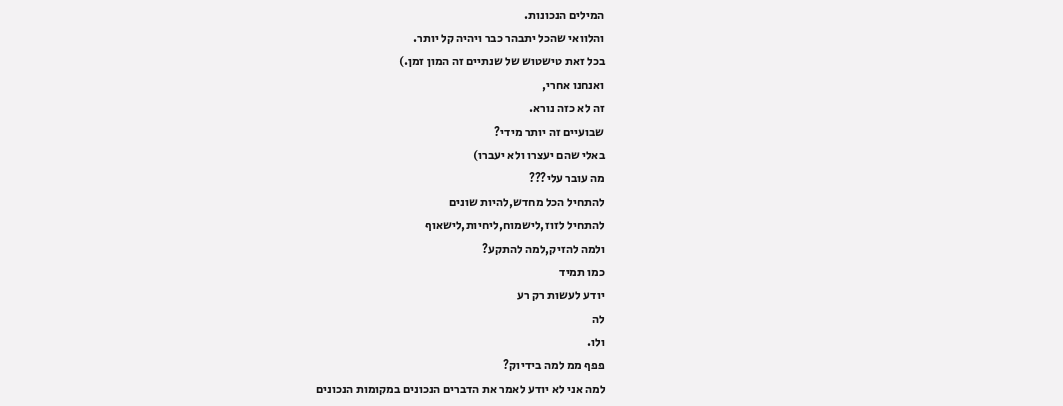המילים הנכונות.
והלוואי שהכל יתבהר כבר ויהיה קל יותר.
בכל זאת טישטוש של שנתיים זה המון זמן.)
ואנחנו אחרי,
זה לא כזה נורא.
שבועיים זה יותר מידי?
באלי שהם יעצרו ולא יעברו)
מה עובר עלי???
להתחיל הכל מחדש,להיות שונים
להתחיל לזוז,לישמוח,ליחיות,לישאוף
ולמה להזיק,למה להתקע?
כמו תמיד
יודע לעשות רק רע
לה
ולו.
פפף ממ למה בידיוק?
למה אני לא יודע לאמר את הדברים הנכונים במקומות הנכונים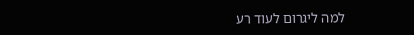למה ליגרום לעוד רע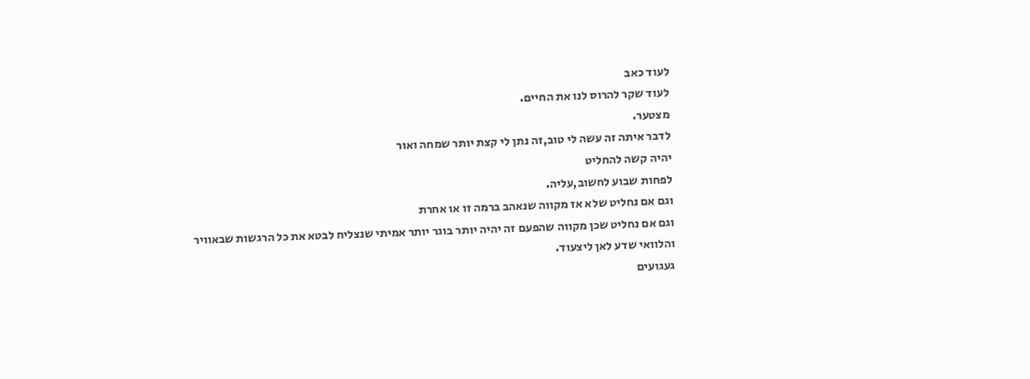לעוד כאב
לעוד שקר להרוס לנו את החיים.
מצטער.
לדבר איתה זה עשה לי טוב,זה נתן לי קצת יותר שמחה ואור
יהיה קשה להחליט
לפחות שבוע לחשוב,עליה.
וגם אם נחליט שלא אז מקווה שנאהב ברמה זו או אחרת
וגם אם נחליט שכן מקווה שהפעם זה יהיה יותר בוגר יותר אמיתי שנצליח לבטא את כל הרגשות שבאוויר
והלוואי שדע לאן ליצעוד.
געגועים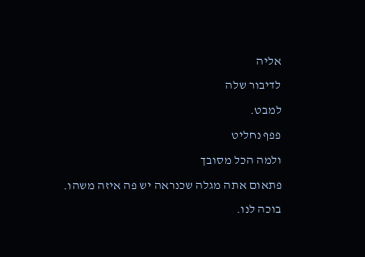אליה
לדיבור שלה
למבט.
פפף נחליט
ולמה הכל מסובך
פתאום אתה מגלה שכנראה יש פה איזה משהו.
בוכה לנו.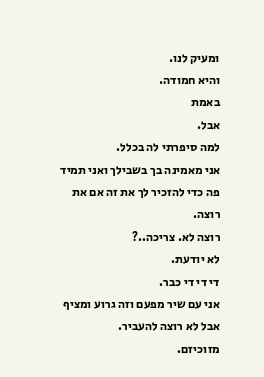ומעיק לנו.
והיא חמודה.
באמת
אבל.
למה סיפרתי לה בכלל.
אני מאמינה בך בשבילך ואני תמיד פה כדי להזכיר לך את זה אם את רוצה.
רוצה לא. צריכה..?
לא יודעת.
די די די כבר.
אני עם שיר מפעם וזה גרוע ומציף אבל לא רוצה להעביר.
מזוכיזם.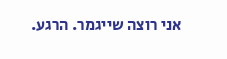אני רוצה שייגמר. הרגע.